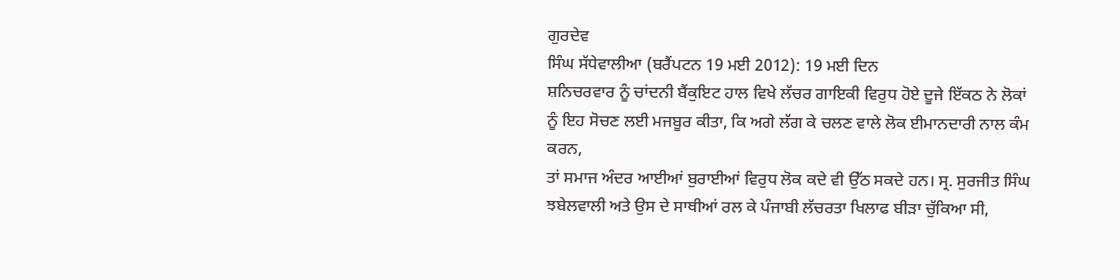ਗੁਰਦੇਵ
ਸਿੰਘ ਸੱਧੇਵਾਲੀਆ (ਬਰੈਂਪਟਨ 19 ਮਈ 2012): 19 ਮਈ ਦਿਨ
ਸ਼ਨਿਚਰਵਾਰ ਨੂੰ ਚਾਂਦਨੀ ਬੈਂਕੁਇਟ ਹਾਲ ਵਿਖੇ ਲੱਚਰ ਗਾਇਕੀ ਵਿਰੁਧ ਹੋਏ ਦੂਜੇ ਇੱਕਠ ਨੇ ਲੋਕਾਂ
ਨੂੰ ਇਹ ਸੋਚਣ ਲਈ ਮਜਬੂਰ ਕੀਤਾ, ਕਿ ਅਗੇ ਲੱਗ ਕੇ ਚਲਣ ਵਾਲੇ ਲੋਕ ਈਮਾਨਦਾਰੀ ਨਾਲ ਕੰਮ ਕਰਨ,
ਤਾਂ ਸਮਾਜ ਅੰਦਰ ਆਈਆਂ ਬੁਰਾਈਆਂ ਵਿਰੁਧ ਲੋਕ ਕਦੇ ਵੀ ਉੱਠ ਸਕਦੇ ਹਨ। ਸ੍ਰ. ਸੁਰਜੀਤ ਸਿੰਘ
ਝਬੇਲਵਾਲੀ ਅਤੇ ਉਸ ਦੇ ਸਾਥੀਆਂ ਰਲ ਕੇ ਪੰਜਾਬੀ ਲੱਚਰਤਾ ਖਿਲਾਫ ਬੀੜਾ ਚੁੱਕਿਆ ਸੀ,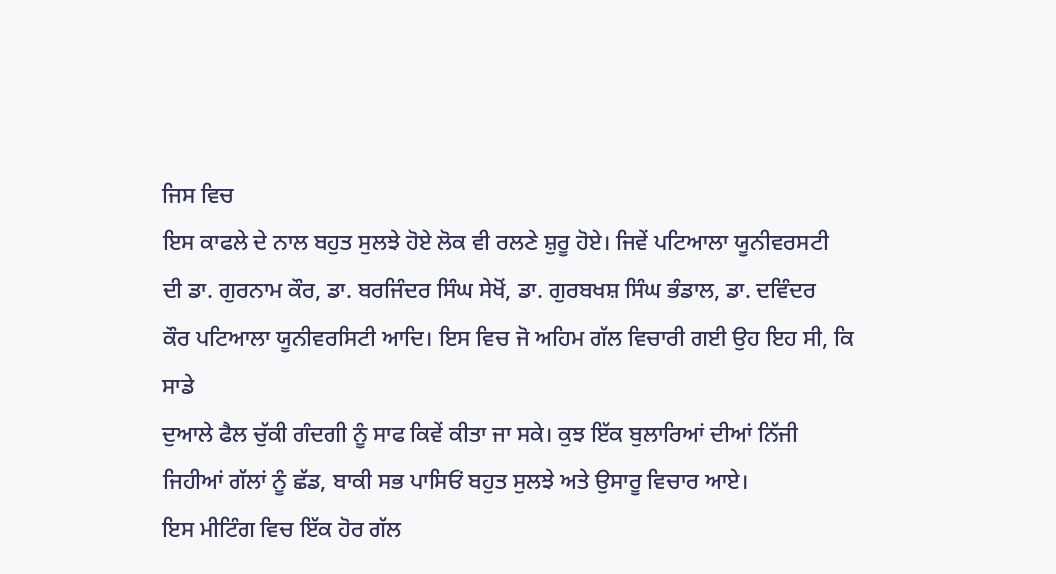ਜਿਸ ਵਿਚ
ਇਸ ਕਾਫਲੇ ਦੇ ਨਾਲ ਬਹੁਤ ਸੁਲਝੇ ਹੋਏ ਲੋਕ ਵੀ ਰਲਣੇ ਸ਼ੁਰੂ ਹੋਏ। ਜਿਵੇਂ ਪਟਿਆਲਾ ਯੂਨੀਵਰਸਟੀ
ਦੀ ਡਾ. ਗੁਰਨਾਮ ਕੌਰ, ਡਾ. ਬਰਜਿੰਦਰ ਸਿੰਘ ਸੇਖੋਂ, ਡਾ. ਗੁਰਬਖਸ਼ ਸਿੰਘ ਭੰਡਾਲ, ਡਾ. ਦਵਿੰਦਰ
ਕੌਰ ਪਟਿਆਲਾ ਯੂਨੀਵਰਸਿਟੀ ਆਦਿ। ਇਸ ਵਿਚ ਜੋ ਅਹਿਮ ਗੱਲ ਵਿਚਾਰੀ ਗਈ ਉਹ ਇਹ ਸੀ, ਕਿ ਸਾਡੇ
ਦੁਆਲੇ ਫੈਲ ਚੁੱਕੀ ਗੰਦਗੀ ਨੂੰ ਸਾਫ ਕਿਵੇਂ ਕੀਤਾ ਜਾ ਸਕੇ। ਕੁਝ ਇੱਕ ਬੁਲਾਰਿਆਂ ਦੀਆਂ ਨਿੱਜੀ
ਜਿਹੀਆਂ ਗੱਲਾਂ ਨੂੰ ਛੱਡ, ਬਾਕੀ ਸਭ ਪਾਸਿਓਂ ਬਹੁਤ ਸੁਲਝੇ ਅਤੇ ਉਸਾਰੂ ਵਿਚਾਰ ਆਏ।
ਇਸ ਮੀਟਿੰਗ ਵਿਚ ਇੱਕ ਹੋਰ ਗੱਲ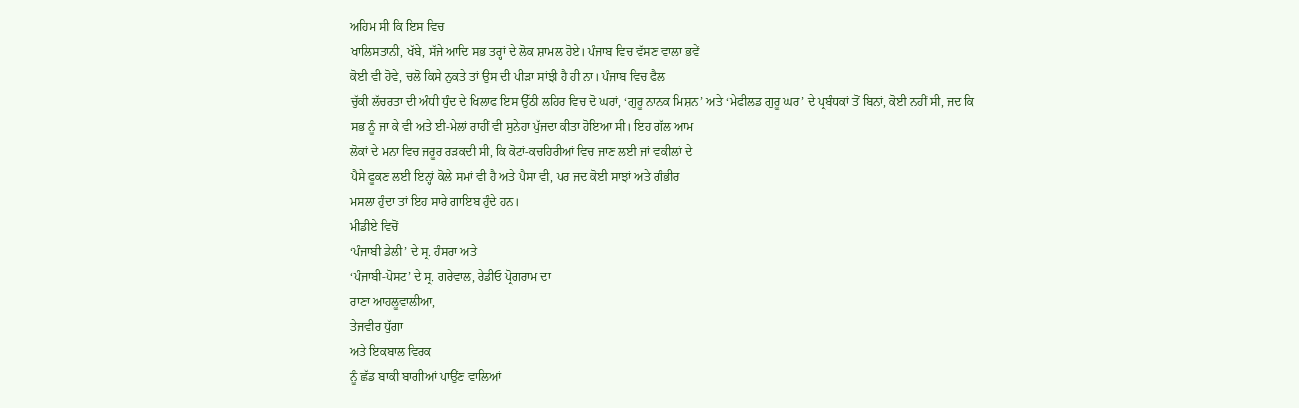ਅਹਿਮ ਸੀ ਕਿ ਇਸ ਵਿਚ
ਖਾਲਿਸਤਾਨੀ, ਖੱਬੇ, ਸੱਜੇ ਆਦਿ ਸਭ ਤਰ੍ਹਾਂ ਦੇ ਲੋਕ ਸ਼ਾਮਲ ਹੋਏ। ਪੰਜਾਬ ਵਿਚ ਵੱਸਣ ਵਾਲਾ ਭਵੇਂ
ਕੋਈ ਵੀ ਹੋਵੇ, ਚਲੋ ਕਿਸੇ ਨੁਕਤੇ ਤਾਂ ਉਸ ਦੀ ਪੀੜਾ ਸਾਂਝੀ ਹੈ ਹੀ ਨਾ। ਪੰਜਾਬ ਵਿਚ ਫੈਲ
ਚੁੱਕੀ ਲੱਚਰਤਾ ਦੀ ਅੰਧੀ ਧੁੰਦ ਦੇ ਖਿਲਾਫ ਇਸ ਉੱਠੀ ਲਹਿਰ ਵਿਚ ਦੋ ਘਰਾਂ, ‘ਗੁਰੂ ਨਾਨਕ ਮਿਸ਼ਨ’ ਅਤੇ ‘ਮੇਫੀਲਡ ਗੁਰੂ ਘਰ’ ਦੇ ਪ੍ਰਬੰਧਕਾਂ ਤੋਂ ਬਿਨਾਂ, ਕੋਈ ਨਹੀਂ ਸੀ, ਜਦ ਕਿ
ਸਭ ਨੂੰ ਜਾ ਕੇ ਵੀ ਅਤੇ ਈ-ਮੇਲਾਂ ਰਾਹੀਂ ਵੀ ਸੁਨੇਹਾ ਪੁੱਜਦਾ ਕੀਤਾ ਹੋਇਆ ਸੀ। ਇਹ ਗੱਲ ਆਮ
ਲੋਕਾਂ ਦੇ ਮਨਾ ਵਿਚ ਜਰੂਰ ਰੜਕਦੀ ਸੀ, ਕਿ ਕੋਟਾਂ-ਕਚਹਿਰੀਆਂ ਵਿਚ ਜਾਣ ਲਈ ਜਾਂ ਵਕੀਲਾਂ ਦੇ
ਪੈਸੇ ਫੂਕਣ ਲਈ ਇਨ੍ਹਾਂ ਕੋਲੇ ਸਮਾਂ ਵੀ ਹੈ ਅਤੇ ਪੈਸਾ ਵੀ, ਪਰ ਜਦ ਕੋਈ ਸਾਝਾਂ ਅਤੇ ਗੰਭੀਰ
ਮਸਲਾ ਹੁੰਦਾ ਤਾਂ ਇਹ ਸਾਰੇ ਗਾਇਬ ਹੁੰਦੇ ਹਨ।
ਮੀਡੀਏ ਵਿਚੋਂ
‘ਪੰਜਾਬੀ ਡੇਲੀ’ ਦੇ ਸ੍ਰ. ਹੰਸਰਾ ਅਤੇ
‘ਪੰਜਾਬੀ-ਪੋਸਟ’ ਦੇ ਸ੍ਰ. ਗਰੇਵਾਲ, ਰੇਡੀਓ ਪ੍ਰੋਗਰਾਮ ਦਾ
ਰਾਣਾ ਆਹਲੂਵਾਲੀਆ,
ਤੇਜਵੀਰ ਧੁੱਗਾ
ਅਤੇ ਇਕਬਾਲ ਵਿਰਕ
ਨੂੰ ਛੱਡ ਬਾਕੀ ਬਾਗੀਆਂ ਪਾਉਂਣ ਵਾਲਿਆਂ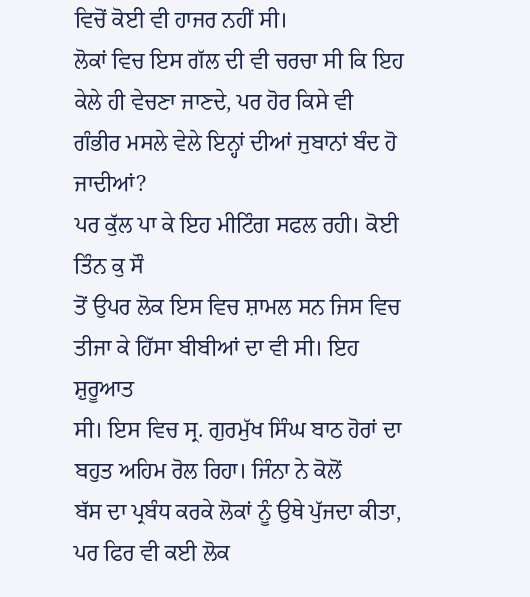ਵਿਚੋਂ ਕੋਈ ਵੀ ਹਾਜਰ ਨਹੀਂ ਸੀ।
ਲੋਕਾਂ ਵਿਚ ਇਸ ਗੱਲ ਦੀ ਵੀ ਚਰਚਾ ਸੀ ਕਿ ਇਹ ਕੇਲੇ ਹੀ ਵੇਚਣਾ ਜਾਣਦੇ, ਪਰ ਹੋਰ ਕਿਸੇ ਵੀ
ਗੰਭੀਰ ਮਸਲੇ ਵੇਲੇ ਇਨ੍ਹਾਂ ਦੀਆਂ ਜੁਬਾਨਾਂ ਬੰਦ ਹੋ ਜਾਦੀਆਂ?
ਪਰ ਕੁੱਲ ਪਾ ਕੇ ਇਹ ਮੀਟਿੰਗ ਸਫਲ ਰਹੀ। ਕੋਈ ਤਿੰਨ ਕੁ ਸੌ
ਤੋਂ ਉਪਰ ਲੋਕ ਇਸ ਵਿਚ ਸ਼ਾਮਲ ਸਨ ਜਿਸ ਵਿਚ ਤੀਜਾ ਕੇ ਹਿੱਸਾ ਬੀਬੀਆਂ ਦਾ ਵੀ ਸੀ। ਇਹ ਸ਼ੁਰੂਆਤ
ਸੀ। ਇਸ ਵਿਚ ਸ੍ਰ. ਗੁਰਮੁੱਖ ਸਿੰਘ ਬਾਠ ਹੋਰਾਂ ਦਾ ਬਹੁਤ ਅਹਿਮ ਰੋਲ ਰਿਹਾ। ਜਿੰਨਾ ਨੇ ਕੋਲੋਂ
ਬੱਸ ਦਾ ਪ੍ਰਬੰਧ ਕਰਕੇ ਲੋਕਾਂ ਨੂੰ ਉਥੇ ਪੁੱਜਦਾ ਕੀਤਾ, ਪਰ ਫਿਰ ਵੀ ਕਈ ਲੋਕ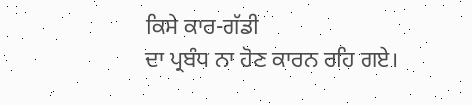ਕਿਸੇ ਕਾਰ-ਗੱਡੀ
ਦਾ ਪ੍ਰਬੰਧ ਨਾ ਹੋਣ ਕਾਰਨ ਰਹਿ ਗਏ।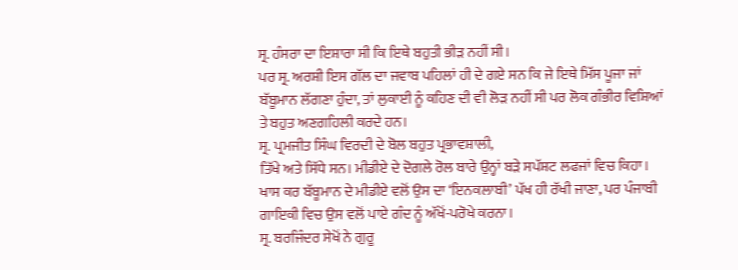ਸ੍ਰ. ਹੰਸਰਾ ਦਾ ਇਸ਼ਾਰਾ ਸੀ ਕਿ ਇਥੇ ਬਹੁਤੀ ਭੀੜ ਨਹੀਂ ਸੀ।
ਪਰ ਸ੍ਰ. ਅਰਸ਼ੀ ਇਸ ਗੱਲ ਦਾ ਜਵਾਬ ਪਹਿਲਾਂ ਹੀ ਦੇ ਗਏ ਸਨ ਕਿ ਜੇ ਇਥੇ ਮਿੱਸ ਪੂਜਾ ਜਾਂ
ਬੱਬੂਮਾਨ ਲੱਗਣਾ ਹੁੰਦਾ, ਤਾਂ ਲੁਕਾਈ ਨੂੰ ਕਹਿਣ ਦੀ ਵੀ ਲੋੜ ਨਹੀਂ ਸੀ ਪਰ ਲੋਕ ਗੰਭੀਰ ਵਿਸ਼ਿਆਂ
ਤੇ ਬਹੁਤ ਅਣਗਹਿਲੀ ਕਰਦੇ ਹਨ।
ਸ੍ਰ. ਪ੍ਰਮਜੀਤ ਸਿੰਘ ਵਿਰਦੀ ਦੇ ਬੋਲ ਬਹੁਤ ਪ੍ਰਭਾਵਸ਼ਾਲੀ,
ਤਿੱਖੇ ਅਤੇ ਸਿੱਧੇ ਸਨ। ਮੀਡੀਏ ਦੇ ਦੋਗਲੇ ਰੋਲ ਬਾਰੇ ਉਨ੍ਹਾਂ ਬੜੇ ਸਪੱਸ਼ਟ ਲਫਜਾਂ ਵਿਚ ਕਿਹਾ।
ਖਾਸ ਕਰ ਬੱਬੂਮਾਨ ਦੇ ਮੀਡੀਏ ਵਲੋਂ ਉਸ ਦਾ ‘ਇਨਕਲਾਬੀ’ ਪੱਖ ਹੀ ਰੱਖੀ ਜਾਣਾ, ਪਰ ਪੰਜਾਬੀ
ਗਾਇਕੀ ਵਿਚ ਉਸ ਵਲੋਂ ਪਾਏ ਗੰਦ ਨੂੰ ਅੱਖੋਂ-ਪਰੋਖੇ ਕਰਨਾ।
ਸ੍ਰ. ਬਰਜਿੰਦਰ ਸੇਖੋਂ ਨੇ ਗੁਰੂ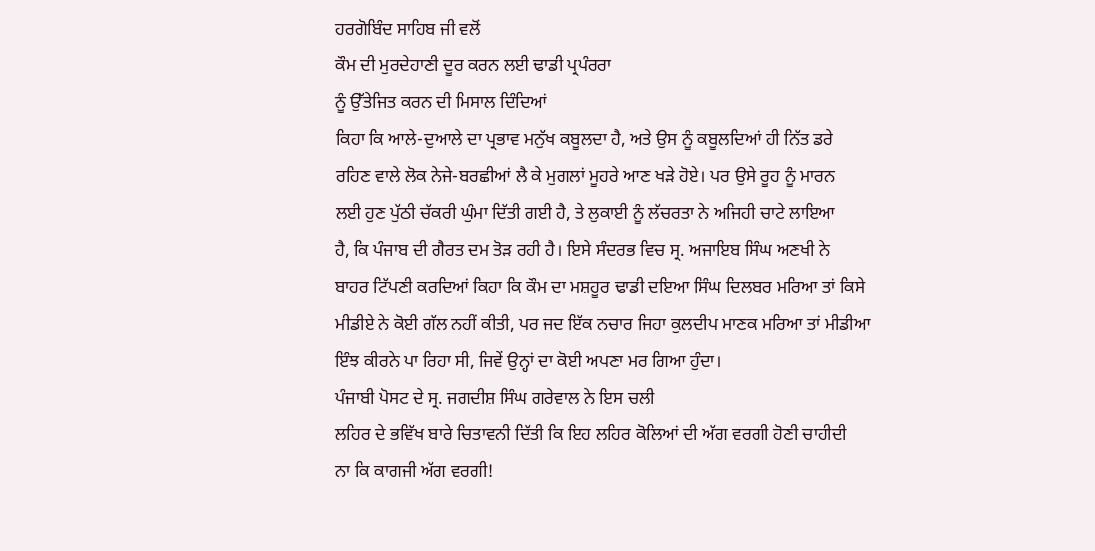ਹਰਗੋਬਿੰਦ ਸਾਹਿਬ ਜੀ ਵਲੋਂ
ਕੌਮ ਦੀ ਮੁਰਦੇਹਾਣੀ ਦੂਰ ਕਰਨ ਲਈ ਢਾਡੀ ਪ੍ਰਪੰਰਰਾ
ਨੂੰ ਉੱਤੇਜਿਤ ਕਰਨ ਦੀ ਮਿਸਾਲ ਦਿੰਦਿਆਂ
ਕਿਹਾ ਕਿ ਆਲੇ-ਦੁਆਲੇ ਦਾ ਪ੍ਰਭਾਵ ਮਨੁੱਖ ਕਬੂਲਦਾ ਹੈ, ਅਤੇ ਉਸ ਨੂੰ ਕਬੂਲਦਿਆਂ ਹੀ ਨਿੱਤ ਡਰੇ
ਰਹਿਣ ਵਾਲੇ ਲੋਕ ਨੇਜੇ-ਬਰਛੀਆਂ ਲੈ ਕੇ ਮੁਗਲਾਂ ਮੂਹਰੇ ਆਣ ਖੜੇ ਹੋਏ। ਪਰ ਉਸੇ ਰੂਹ ਨੂੰ ਮਾਰਨ
ਲਈ ਹੁਣ ਪੁੱਠੀ ਚੱਕਰੀ ਘੁੰਮਾ ਦਿੱਤੀ ਗਈ ਹੈ, ਤੇ ਲੁਕਾਈ ਨੂੰ ਲੱਚਰਤਾ ਨੇ ਅਜਿਹੀ ਚਾਟੇ ਲਾਇਆ
ਹੈ, ਕਿ ਪੰਜਾਬ ਦੀ ਗੈਰਤ ਦਮ ਤੋੜ ਰਹੀ ਹੈ। ਇਸੇ ਸੰਦਰਭ ਵਿਚ ਸ੍ਰ. ਅਜਾਇਬ ਸਿੰਘ ਅਣਖੀ ਨੇ
ਬਾਹਰ ਟਿੱਪਣੀ ਕਰਦਿਆਂ ਕਿਹਾ ਕਿ ਕੌਮ ਦਾ ਮਸ਼ਹੂਰ ਢਾਡੀ ਦਇਆ ਸਿੰਘ ਦਿਲਬਰ ਮਰਿਆ ਤਾਂ ਕਿਸੇ
ਮੀਡੀਏ ਨੇ ਕੋਈ ਗੱਲ ਨਹੀਂ ਕੀਤੀ, ਪਰ ਜਦ ਇੱਕ ਨਚਾਰ ਜਿਹਾ ਕੁਲਦੀਪ ਮਾਣਕ ਮਰਿਆ ਤਾਂ ਮੀਡੀਆ
ਇੰਝ ਕੀਰਨੇ ਪਾ ਰਿਹਾ ਸੀ, ਜਿਵੇਂ ਉਨ੍ਹਾਂ ਦਾ ਕੋਈ ਅਪਣਾ ਮਰ ਗਿਆ ਹੁੰਦਾ।
ਪੰਜਾਬੀ ਪੋਸਟ ਦੇ ਸ੍ਰ. ਜਗਦੀਸ਼ ਸਿੰਘ ਗਰੇਵਾਲ ਨੇ ਇਸ ਚਲੀ
ਲਹਿਰ ਦੇ ਭਵਿੱਖ ਬਾਰੇ ਚਿਤਾਵਨੀ ਦਿੱਤੀ ਕਿ ਇਹ ਲਹਿਰ ਕੋਲਿਆਂ ਦੀ ਅੱਗ ਵਰਗੀ ਹੋਣੀ ਚਾਹੀਦੀ
ਨਾ ਕਿ ਕਾਗਜੀ ਅੱਗ ਵਰਗੀ!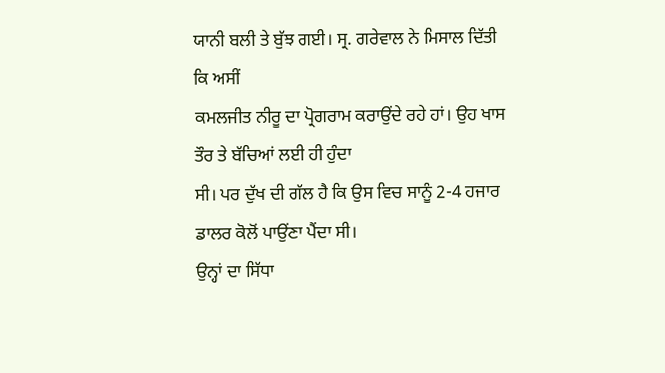ਯਾਨੀ ਬਲੀ ਤੇ ਬੁੱਝ ਗਈ। ਸ੍ਰ. ਗਰੇਵਾਲ ਨੇ ਮਿਸਾਲ ਦਿੱਤੀ ਕਿ ਅਸੀਂ
ਕਮਲਜੀਤ ਨੀਰੂ ਦਾ ਪ੍ਰੋਗਰਾਮ ਕਰਾਉਂਦੇ ਰਹੇ ਹਾਂ। ਉਹ ਖਾਸ ਤੌਰ ਤੇ ਬੱਚਿਆਂ ਲਈ ਹੀ ਹੁੰਦਾ
ਸੀ। ਪਰ ਦੁੱਖ ਦੀ ਗੱਲ ਹੈ ਕਿ ਉਸ ਵਿਚ ਸਾਨੂੰ 2-4 ਹਜਾਰ ਡਾਲਰ ਕੋਲੋਂ ਪਾਉਂਣਾ ਪੈਂਦਾ ਸੀ।
ਉਨ੍ਹਾਂ ਦਾ ਸਿੱਧਾ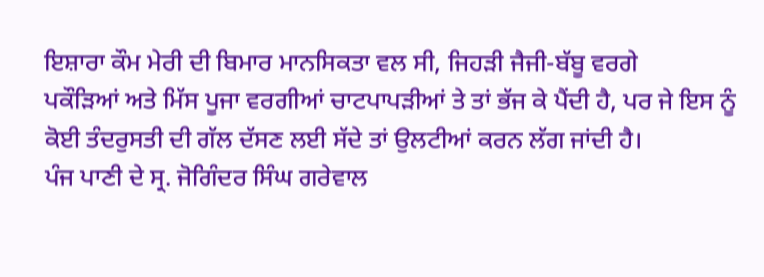ਇਸ਼ਾਰਾ ਕੌਮ ਮੇਰੀ ਦੀ ਬਿਮਾਰ ਮਾਨਸਿਕਤਾ ਵਲ ਸੀ, ਜਿਹੜੀ ਜੈਜੀ-ਬੱਬੂ ਵਰਗੇ
ਪਕੌੜਿਆਂ ਅਤੇ ਮਿੱਸ ਪੂਜਾ ਵਰਗੀਆਂ ਚਾਟਪਾਪੜੀਆਂ ਤੇ ਤਾਂ ਭੱਜ ਕੇ ਪੈਂਦੀ ਹੈ, ਪਰ ਜੇ ਇਸ ਨੂੰ
ਕੋਈ ਤੰਦਰੁਸਤੀ ਦੀ ਗੱਲ ਦੱਸਣ ਲਈ ਸੱਦੇ ਤਾਂ ਉਲਟੀਆਂ ਕਰਨ ਲੱਗ ਜਾਂਦੀ ਹੈ।
ਪੰਜ ਪਾਣੀ ਦੇ ਸ੍ਰ. ਜੋਗਿੰਦਰ ਸਿੰਘ ਗਰੇਵਾਲ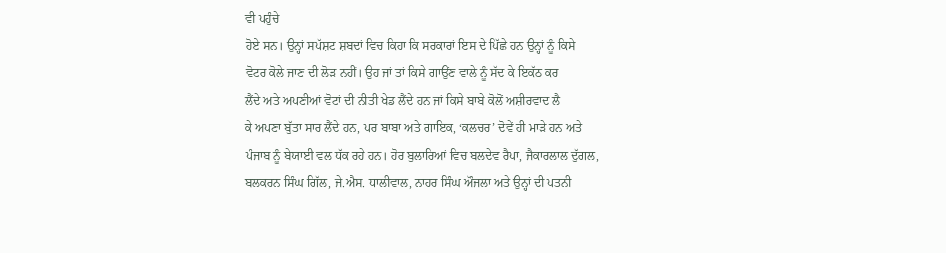ਵੀ ਪਹੁੰਚੇ
ਹੋਏ ਸਨ। ਉਨ੍ਹਾਂ ਸਪੱਸ਼ਟ ਸ਼ਬਦਾਂ ਵਿਚ ਕਿਹਾ ਕਿ ਸਰਕਾਰਾਂ ਇਸ ਦੇ ਪਿੱਛੇ ਹਨ ਉਨ੍ਹਾਂ ਨੂੰ ਕਿਸੇ
ਵੋਟਰ ਕੋਲੇ ਜਾਣ ਦੀ ਲੋੜ ਨਹੀਂ। ਉਹ ਜਾਂ ਤਾਂ ਕਿਸੇ ਗਾਉਂਣ ਵਾਲੇ ਨੂੰ ਸੱਦ ਕੇ ਇਕੱਠ ਕਰ
ਲੈਂਦੇ ਅਤੇ ਅਪਣੀਆਂ ਵੋਟਾਂ ਦੀ ਨੀਤੀ ਖੇਡ ਲੈਂਦੇ ਹਨ ਜਾਂ ਕਿਸੇ ਬਾਬੇ ਕੋਲੋਂ ਅਸ਼ੀਰਵਾਦ ਲੈ
ਕੇ ਅਪਣਾ ਬੁੱਤਾ ਸਾਰ ਲੈਂਦੇ ਹਨ, ਪਰ ਬਾਬਾ ਅਤੇ ਗਾਇਕ, ‘ਕਲਚਰ’ ਦੋਵੇਂ ਹੀ ਮਾੜੇ ਹਨ ਅਤੇ
ਪੰਜਾਬ ਨੂੰ ਬੇਯਾਈ ਵਲ ਧੱਕ ਰਹੇ ਹਨ। ਹੋਰ ਬੁਲਾਰਿਆਂ ਵਿਚ ਬਲਦੇਵ ਰੈਪਾ, ਜੈਕਾਰਲਾਲ ਦੁੱਗਲ,
ਬਲਕਰਨ ਸਿੰਘ ਗਿੱਲ, ਜੇ.ਐਸ. ਧਾਲੀਵਾਲ, ਨਾਹਰ ਸਿੰਘ ਔਜਲਾ ਅਤੇ ਉਨ੍ਹਾਂ ਦੀ ਪਤਨੀ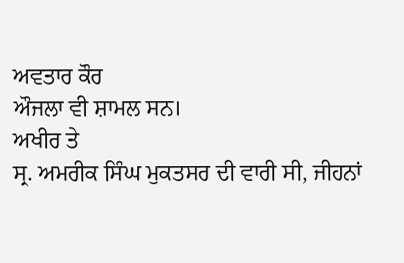ਅਵਤਾਰ ਕੌਰ
ਔਜਲਾ ਵੀ ਸ਼ਾਮਲ ਸਨ।
ਅਖੀਰ ਤੇ
ਸ੍ਰ. ਅਮਰੀਕ ਸਿੰਘ ਮੁਕਤਸਰ ਦੀ ਵਾਰੀ ਸੀ, ਜੀਹਨਾਂ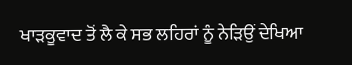ਖਾੜਕੂਵਾਦ ਤੋਂ ਲੈ ਕੇ ਸਭ ਲਹਿਰਾਂ ਨੂੰ ਨੇੜਿਉਂ ਦੇਖਿਆ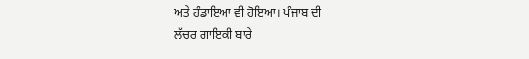ਅਤੇ ਹੰਡਾਇਆ ਵੀ ਹੋਇਆ। ਪੰਜਾਬ ਦੀ
ਲੱਚਰ ਗਾਇਕੀ ਬਾਰੇ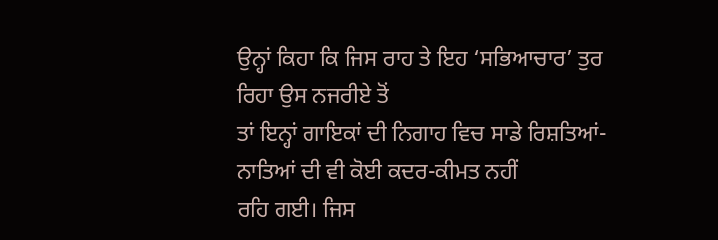ਉਨ੍ਹਾਂ ਕਿਹਾ ਕਿ ਜਿਸ ਰਾਹ ਤੇ ਇਹ ‘ਸਭਿਆਚਾਰ’ ਤੁਰ ਰਿਹਾ ਉਸ ਨਜਰੀਏ ਤੋਂ
ਤਾਂ ਇਨ੍ਹਾਂ ਗਾਇਕਾਂ ਦੀ ਨਿਗਾਹ ਵਿਚ ਸਾਡੇ ਰਿਸ਼ਤਿਆਂ-ਨਾਤਿਆਂ ਦੀ ਵੀ ਕੋਈ ਕਦਰ-ਕੀਮਤ ਨਹੀਂ
ਰਹਿ ਗਈ। ਜਿਸ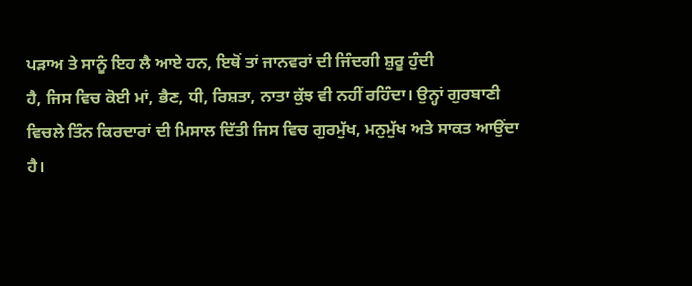ਪੜਾਅ ਤੇ ਸਾਨੂੰ ਇਹ ਲੈ ਆਏ ਹਨ, ਇਥੋਂ ਤਾਂ ਜਾਨਵਰਾਂ ਦੀ ਜਿੰਦਗੀ ਸ਼ੁਰੂ ਹੁੰਦੀ
ਹੈ, ਜਿਸ ਵਿਚ ਕੋਈ ਮਾਂ, ਭੈਣ, ਧੀ, ਰਿਸ਼ਤਾ, ਨਾਤਾ ਕੁੱਝ ਵੀ ਨਹੀਂ ਰਹਿੰਦਾ। ਉਨ੍ਹਾਂ ਗੁਰਬਾਣੀ
ਵਿਚਲੇ ਤਿੰਨ ਕਿਰਦਾਰਾਂ ਦੀ ਮਿਸਾਲ ਦਿੱਤੀ ਜਿਸ ਵਿਚ ਗੁਰਮੁੱਖ, ਮਨੁਮੁੱਖ ਅਤੇ ਸਾਕਤ ਆਉਂਦਾ
ਹੈ।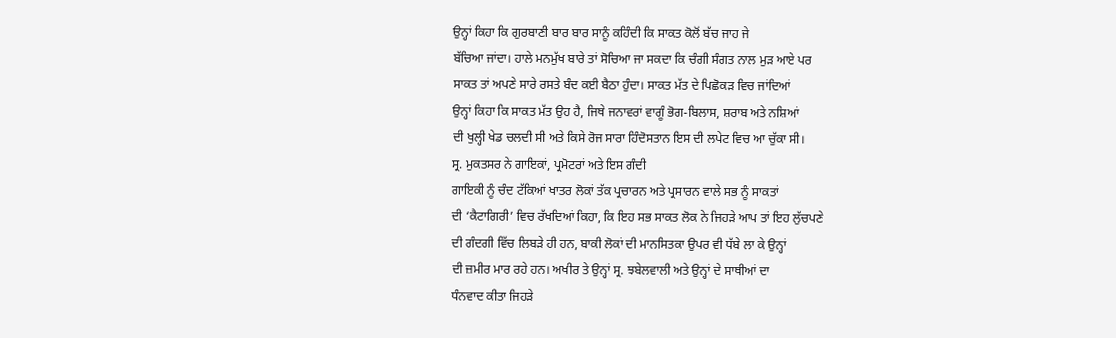ਉਨ੍ਹਾਂ ਕਿਹਾ ਕਿ ਗੁਰਬਾਣੀ ਬਾਰ ਬਾਰ ਸਾਨੂੰ ਕਹਿੰਦੀ ਕਿ ਸਾਕਤ ਕੋਲੋਂ ਬੱਚ ਜਾਹ ਜੇ
ਬੱਚਿਆ ਜਾਂਦਾ। ਹਾਲੇ ਮਨਮੁੱਖ ਬਾਰੇ ਤਾਂ ਸੋਚਿਆ ਜਾ ਸਕਦਾ ਕਿ ਚੰਗੀ ਸੰਗਤ ਨਾਲ ਮੁੜ ਆਏ ਪਰ
ਸਾਕਤ ਤਾਂ ਅਪਣੇ ਸਾਰੇ ਰਸਤੇ ਬੰਦ ਕਈ ਬੈਠਾ ਹੁੰਦਾ। ਸਾਕਤ ਮੱਤ ਦੇ ਪਿਛੋਕੜ ਵਿਚ ਜਾਂਦਿਆਂ
ਉਨ੍ਹਾਂ ਕਿਹਾ ਕਿ ਸਾਕਤ ਮੱਤ ਉਹ ਹੈ, ਜਿਥੇ ਜਨਾਵਰਾਂ ਵਾਗੂੰ ਭੋਗ-ਬਿਲਾਸ, ਸ਼ਰਾਬ ਅਤੇ ਨਸ਼ਿਆਂ
ਦੀ ਖੁਲ੍ਹੀ ਖੇਡ ਚਲਦੀ ਸੀ ਅਤੇ ਕਿਸੇ ਰੋਜ ਸਾਰਾ ਹਿੰਦੋਸਤਾਨ ਇਸ ਦੀ ਲਪੇਟ ਵਿਚ ਆ ਚੁੱਕਾ ਸੀ।
ਸ੍ਰ. ਮੁਕਤਸਰ ਨੇ ਗਾਇਕਾਂ, ਪ੍ਰਮੋਟਰਾਂ ਅਤੇ ਇਸ ਗੰਦੀ
ਗਾਇਕੀ ਨੂੰ ਚੰਦ ਟੱਕਿਆਂ ਖਾਤਰ ਲੋਕਾਂ ਤੱਕ ਪ੍ਰਚਾਰਨ ਅਤੇ ਪ੍ਰਸਾਰਨ ਵਾਲੇ ਸਭ ਨੂੰ ਸਾਕਤਾਂ
ਦੀ ‘ਕੈਟਾਗਿਰੀ’ ਵਿਚ ਰੱਖਦਿਆਂ ਕਿਹਾ, ਕਿ ਇਹ ਸਭ ਸਾਕਤ ਲੋਕ ਨੇ ਜਿਹੜੇ ਆਪ ਤਾਂ ਇਹ ਲੁੱਚਪਣੇ
ਦੀ ਗੰਦਗੀ ਵਿੱਚ ਲਿਬੜੇ ਹੀ ਹਨ, ਬਾਕੀ ਲੋਕਾਂ ਦੀ ਮਾਨਸਿਤਕਾ ਉਪਰ ਵੀ ਧੱਬੇ ਲਾ ਕੇ ਉਨ੍ਹਾਂ
ਦੀ ਜ਼ਮੀਰ ਮਾਰ ਰਹੇ ਹਨ। ਅਖੀਰ ਤੇ ਉਨ੍ਹਾਂ ਸ੍ਰ. ਝਬੇਲਵਾਲੀ ਅਤੇ ਉਨ੍ਹਾਂ ਦੇ ਸਾਥੀਆਂ ਦਾ
ਧੰਨਵਾਦ ਕੀਤਾ ਜਿਹੜੇ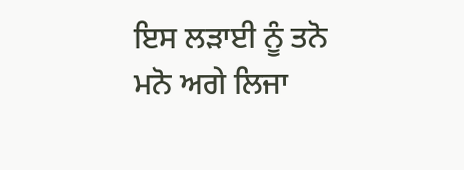ਇਸ ਲੜਾਈ ਨੂੰ ਤਨੋ ਮਨੋ ਅਗੇ ਲਿਜਾ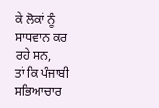ਕੇ ਲੋਕਾਂ ਨੂੰ ਸਾਧਵਾਨ ਕਰ ਰਹੇ ਸਨ,
ਤਾਂ ਕਿ ਪੰਜਾਬੀ ਸਭਿਆਚਾਰ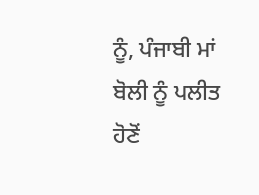ਨੂੰ, ਪੰਜਾਬੀ ਮਾਂ ਬੋਲੀ ਨੂੰ ਪਲੀਤ ਹੋਣੋਂ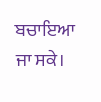ਬਚਾਇਆ ਜਾ ਸਕੇ।